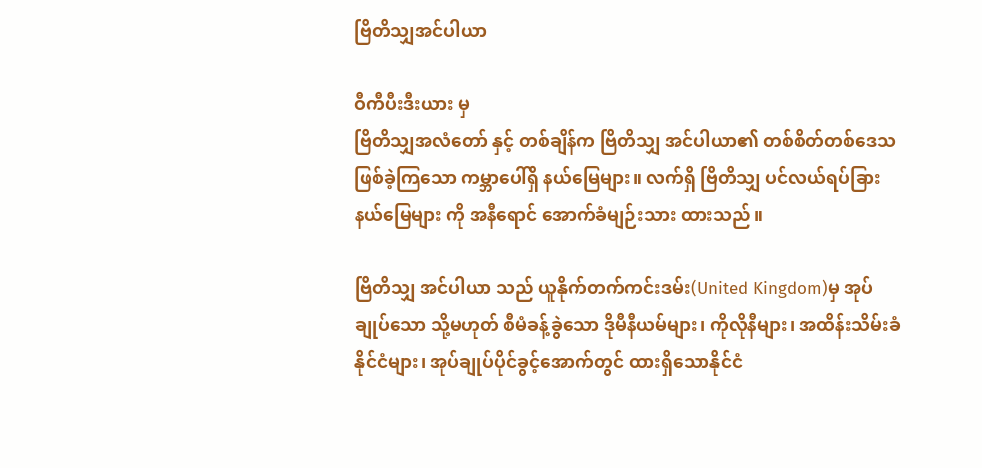ဗြိတိသျှအင်ပါယာ

ဝီကီပီးဒီးယား မှ
ဗြိတိသျှအလံတော် နှင့် တစ်ချိန်က ဗြိတိသျှ အင်ပါယာ၏ တစ်စိတ်တစ်ဒေသ ဖြစ်ခဲ့ကြသော ကမ္ဘာပေါ်ရှိ နယ်မြေများ။ လက်ရှိ ဗြိတိသျှ ပင်လယ်ရပ်ခြား နယ်မြေများ ကို အနီရောင် အောက်ခံမျဉ်းသား ထားသည်။

ဗြိတိသျှ အင်ပါယာ သည် ယူနိုက်တက်ကင်းဒမ်း(United Kingdom)မှ အုပ်ချုပ်သော သို့မဟုတ် စီမံခန့်ခွဲသော ဒိုမီနီယမ်များ၊ ကိုလိုနီများ၊ အထိန်းသိမ်းခံနိုင်ငံများ၊ အုပ်ချုပ်ပိုင်ခွင့်အောက်တွင် ထားရှိသောနိုင်ငံ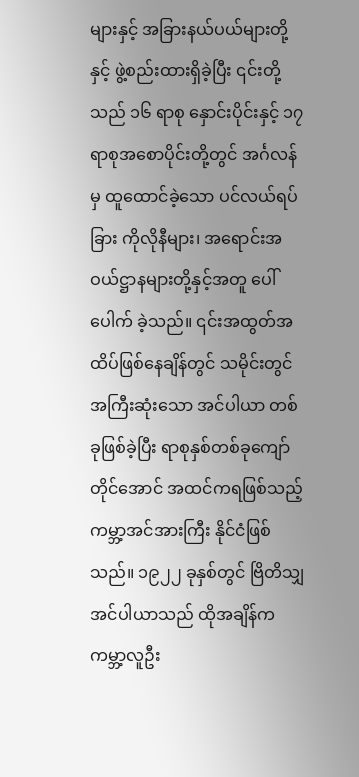များနှင့် အခြားနယ်ပယ်များတို့နှင့် ဖွဲ့စည်းထားရှိခဲ့ပြီး ၎င်းတို့သည် ၁၆ ရာစု နှောင်းပိုင်းနှင့် ၁၇ ရာစုအစောပိုင်းတို့တွင် အင်္ဂလန်မှ ထူထောင်ခဲ့သော ပင်လယ်ရပ်ခြား ကိုလိုနီများ၊ အရောင်းအဝယ်ဋ္ဌာနများတို့နှင့်အတူ ပေါ်ပေါက် ခဲ့သည်။ ၎င်းအထွတ်အထိပ်ဖြစ်နေချိန်တွင် သမိုင်းတွင် အကြီးဆုံးသော အင်ပါယာ တစ်ခုဖြစ်ခဲ့ပြီး ရာစုနှစ်တစ်ခုကျော် တိုင်အောင် အထင်ကရဖြစ်သည့် ကမ္ဘာ့အင်အားကြီး နိုင်ငံဖြစ်သည်။ ၁၉၂၂ ခုနှစ်တွင် ဗြိတိသျှ အင်ပါယာသည် ထိုအချိန်က ကမ္ဘာ့လူဦး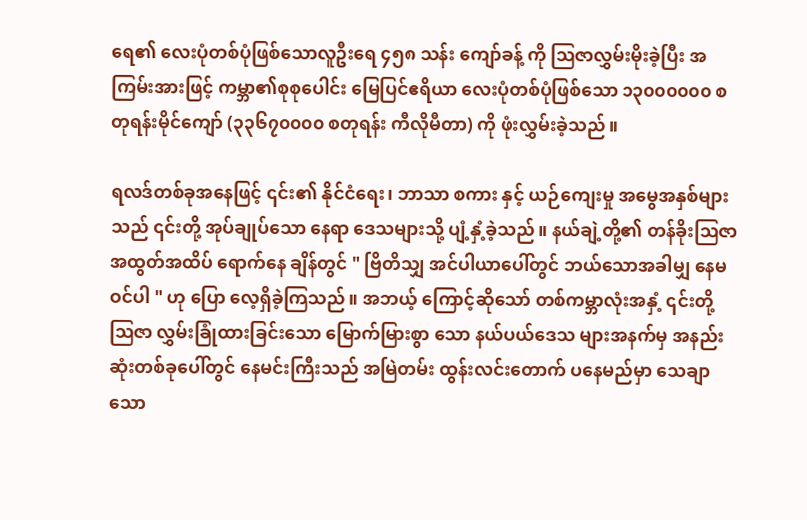ရေ၏ လေးပုံတစ်ပုံဖြစ်သောလူဦးရေ ၄၅၈ သန်း ကျော်ခန့် ကို ဩဇာလွှမ်းမိုးခဲ့ပြီး အကြမ်းအားဖြင့် ကမ္ဘာ၏စုစုပေါင်း မြေပြင်ဧရိယာ လေးပုံတစ်ပုံဖြစ်သော ၁၃၀၀၀၀၀၀ စတုရန်းမိုင်ကျော် (၃၃၆၇၀၀၀၀ စတုရန်း ကီလိုမီတာ) ကို ဖုံးလွှမ်းခဲ့သည်။

ရလဒ်တစ်ခုအနေဖြင့် ၎င်း၏ နိုင်ငံရေး၊ ဘာသာ စကား နှင့် ယဉ်ကျေးမှု အမွေအနှစ်များသည် ၎င်းတို့ အုပ်ချုပ်သော နေရာ ဒေသများသို့ ပျံ့နှံ့ခဲ့သည်။ နယ်ချဲ့တို့၏ တန်ခိုးဩဇာ အထွတ်အထိပ် ရောက်နေ ချိန်တွင် " ဗြိတိသျှ အင်ပါယာပေါ်တွင် ဘယ်သောအခါမျှ နေမဝင်ပါ " ဟု ပြော လေ့ရှိခဲ့ကြသည်။ အဘယ့် ကြောင့်ဆိုသော် တစ်ကမ္ဘာလုံးအနှံ့ ၎င်းတို့ ဩဇာ လွှမ်းခြုံထားခြင်းသော မြောက်မြားစွာ သော နယ်ပယ်ဒေသ များအနက်မှ အနည်းဆုံးတစ်ခုပေါ်တွင် နေမင်းကြီးသည် အမြဲတမ်း ထွန်းလင်းတောက် ပနေမည်မှာ သေချာ သော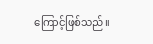ကြောင့်ဖြစ်သည်။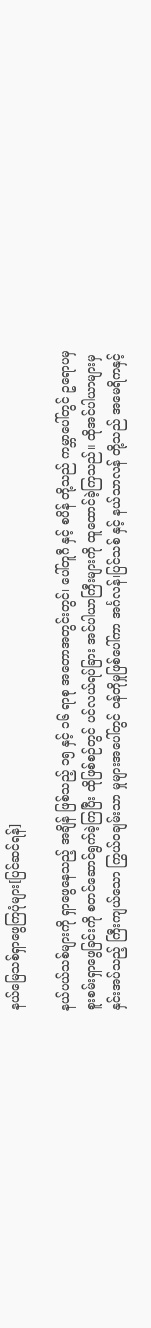နယ်မြေသစ်ရှာဖွေကြပုံများ[ပြင်ဆင်ရန်]

နယ်ပယ်သစ်များကို ရှာဖွေနေသည့် အချိန် ဖြစ်သည့် ၁၅ နှင့် ၁၆ ရာစု အတောအတွင်းတွင်၊ ပေါ်တူဂီ နှင့် စပိန် တို့သည် ကမ္ဘာပေါ်တွင် ဥရောပမှ စူးစမ်းရှာဖွေခြင်းကို စတင်ဆောင်ရွက်ခဲ့ကြပြီး ထိုဖြစ်စဉ်တွင် ပင်လယ်ရပ်ခြား အင်ပါယာကြီးများကို ထူထောင်ခဲ့ကြသည်။ ထိုအင်ပါယာများမှ နှင်းအပ်သည့် ကြီးကျယ်သော ကြွယ်ဝချမ်းသာ မှုများအပေါ်တွင် ဝန်တိုမှုဖြစ်ပေါ်ကာ အင်္ဂလန်၊ပြင်သစ် နှင့် နယ်သာလန် တို့သည် အမေရိကနှင့်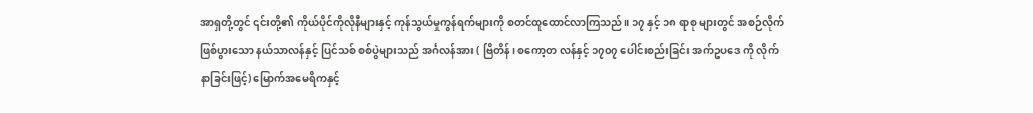အာရှတို့တွင် ၎င်းတို့၏ ကိုယ်ပိုင်ကိုလိုနီများနှင့် ကုန်သွယ်မှုကွန်ရက်များကို စတင်ထူထောင်လာကြသည်။ ၁၇ နှင့် ၁၈ ရာစု များတွင် အစဉ်လိုက်ဖြစ်ပွားသော နယ်သာလန်နှင့် ပြင်သစ် စစ်ပွဲများသည် အင်္ဂလန်အား ( ဗြိတိန်၊ စကော့တ လန်နှင့် ၁၇၀၇ ပေါင်းစည်းခြင်း အက်ဥပဒေ ကို လိုက်နာခြင်းဖြင့်) မြောက်အမေရိကနှင့်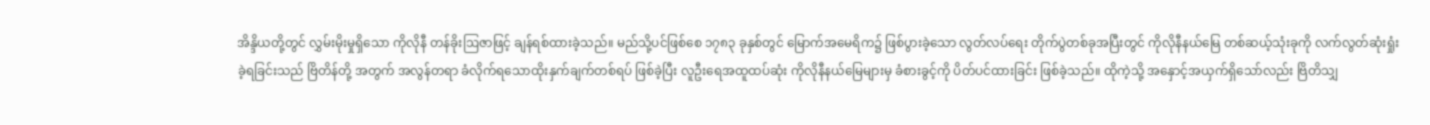အိန္ဒိယတို့တွင် လွှမ်းမိုးမှုရှိသော ကိုလိုနီ တန်ခိုးဩဇာဖြင့် ချန်ရစ်ထားခဲ့သည်။ မည်သို့ပင်ဖြစ်စေ ၁၇၈၃ ခုနှစ်တွင် မြောက်အမေရိက၌ ဖြစ်ပွားခဲ့သော လွတ်လပ်ရေး တိုက်ပွဲတစ်ခုအပြီးတွင် ကိုလိုနီနယ်မြေ တစ်ဆယ့်သုံးခုကို လက်လွတ်ဆုံးရှုံးခဲ့ရခြင်းသည် ဗြိတိန်တို့ အတွက် အလွန်တရာ ခံလိုက်ရသောထိုးနှက်ချက်တစ်ရပ် ဖြစ်ခဲ့ပြီး လူဦးရေအထူထပ်ဆုံး ကိုလိုနီနယ်မြေများမှ ခံစားခွင့်ကို ပိတ်ပင်ထားခြင်း ဖြစ်ခဲ့သည်။ ထိုကဲ့သို့ အနှောင့်အယှက်ရှိသော်လည်း ဗြိတိသျှ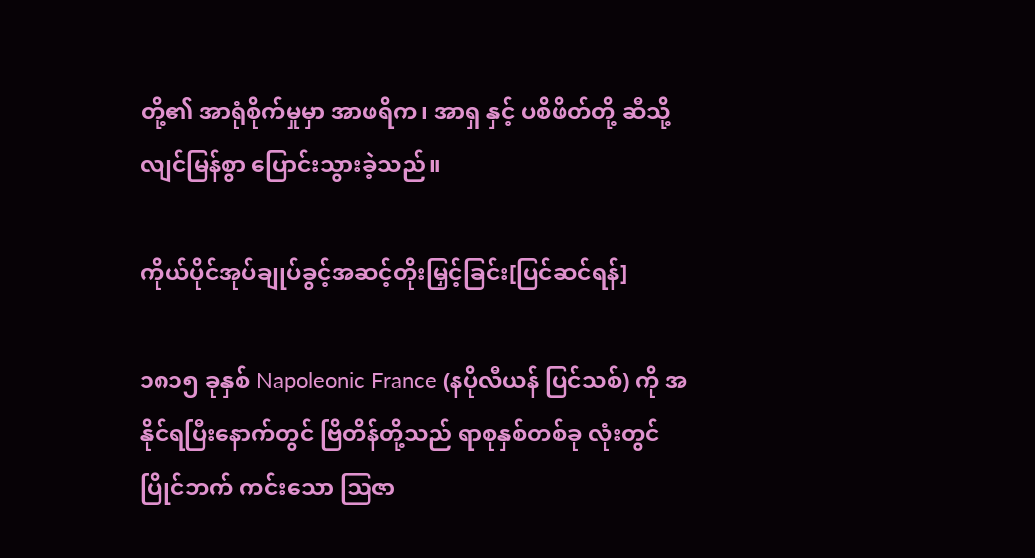တို့၏ အာရုံစိုက်မှုမှာ အာဖရိက၊ အာရှ နှင့် ပစိဖိတ်တို့ ဆီသို့ လျင်မြန်စွာ ပြောင်းသွားခဲ့သည်။

ကိုယ်ပိုင်အုပ်ချုပ်ခွင့်အဆင့်တိုးမြှင့်ခြင်း[ပြင်ဆင်ရန်]

၁၈၁၅ ခုနှစ် Napoleonic France (နပိုလီယန် ပြင်သစ်) ကို အနိုင်ရပြီးနောက်တွင် ဗြိတိန်တို့သည် ရာစုနှစ်တစ်ခု လုံးတွင် ပြိုင်ဘက် ကင်းသော ဩဇာ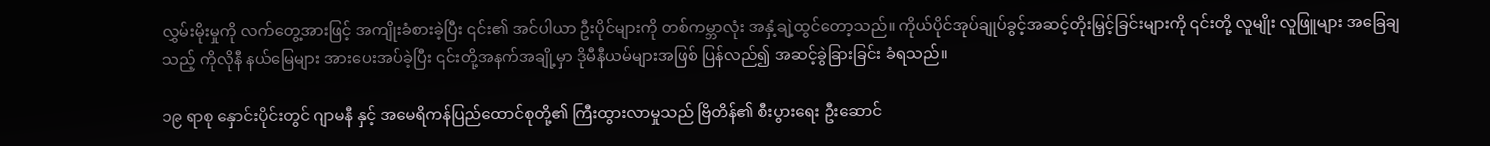လွှမ်းမိုးမှုကို လက်တွေ့အားဖြင့် အကျိုးခံစားခဲ့ပြီး ၎င်း၏ အင်ပါယာ ဦးပိုင်များကို တစ်ကမ္ဘာလုံး အနှံ့ချဲ့ထွင်တော့သည်။ ကိုယ်ပိုင်အုပ်ချုပ်ခွင့်အဆင့်တိုးမြှင့်ခြင်းများကို ၎င်းတို့ လူမျိုး လူဖြူများ အခြေချသည့် ကိုလိုနီ နယ်မြေများ အားပေးအပ်ခဲ့ပြီး ၎င်းတို့အနက်အချို့မှာ ဒိုမီနီယမ်များအဖြစ် ပြန်လည်၍ အဆင့်ခွဲခြားခြင်း ခံရသည်။

၁၉ ရာစု နှောင်းပိုင်းတွင် ဂျာမနီ နှင့် အမေရိကန်ပြည်ထောင်စုတို့၏ ကြီးထွားလာမှုသည် ဗြိတိန်၏ စီးပွားရေး ဦးဆောင်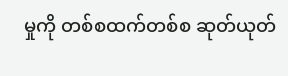မှုကို တစ်စထက်တစ်စ ဆုတ်ယုတ်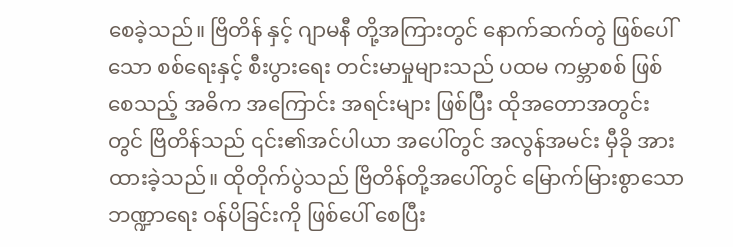စေခဲ့သည်။ ဗြိတိန် နှင့် ဂျာမနီ တို့အကြားတွင် နောက်ဆက်တွဲ ဖြစ်ပေါ် သော စစ်ရေးနှင့် စီးပွားရေး တင်းမာမှုများသည် ပထမ ကမ္ဘာစစ် ဖြစ်စေသည့် အဓိက အကြောင်း အရင်းများ ဖြစ်ပြီး ထိုအတောအတွင်းတွင် ဗြိတိန်သည် ၎င်း၏အင်ပါယာ အပေါ်တွင် အလွန်အမင်း မှီခို အား ထားခဲ့သည်။ ထိုတိုက်ပွဲသည် ဗြိတိန်တို့အပေါ်တွင် မြောက်မြားစွာသော ဘဏ္ဍာရေး ဝန်ပိခြင်းကို ဖြစ်ပေါ် စေပြီး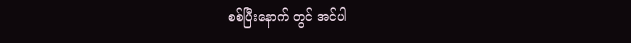စစ်ပြီးနောက် တွင် အင်ပါ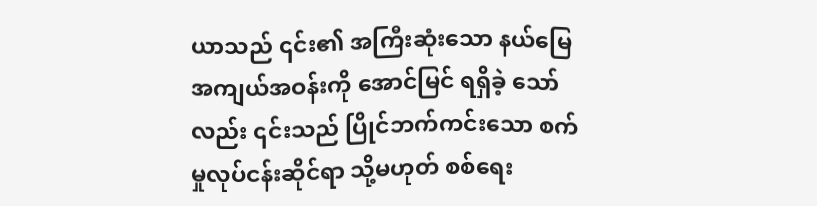ယာသည် ၎င်း၏ အကြီးဆုံးသော နယ်မြေအကျယ်အဝန်းကို အောင်မြင် ရရှိခဲ့ သော်လည်း ၎င်းသည် ပြိုင်ဘက်ကင်းသော စက်မှုလုပ်ငန်းဆိုင်ရာ သို့မဟုတ် စစ်ရေး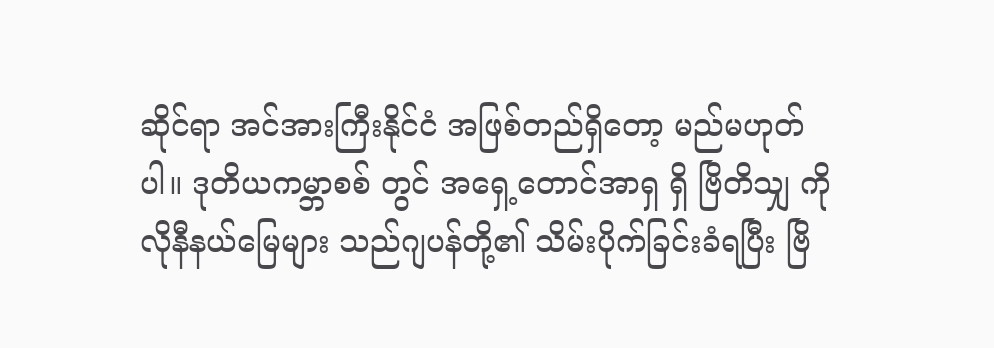ဆိုင်ရာ အင်အားကြီးနိုင်ငံ အဖြစ်တည်ရှိတော့ မည်မဟုတ်ပါ။ ဒုတိယကမ္ဘာစစ် တွင် အရှေ့တောင်အာရှ ရှိ ဗြိတိသျှ ကိုလိုနီနယ်မြေများ သည်ဂျပန်တို့၏ သိမ်းပိုက်ခြင်းခံရပြီး ဗြိ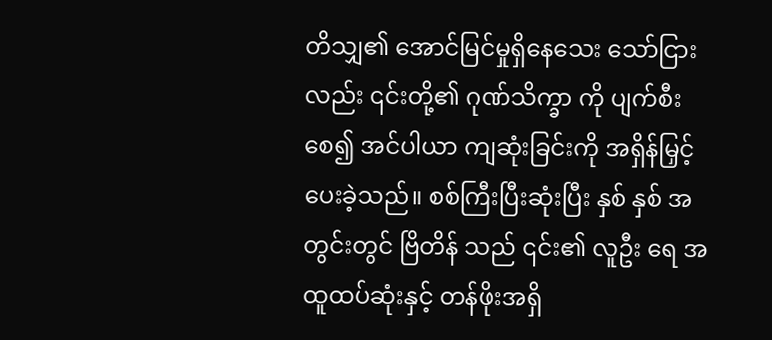တိသျှ၏ အောင်မြင်မှုရှိနေသေး သော်ငြားလည်း ၎င်းတို့၏ ဂုဏ်သိက္ခာ ကို ပျက်စီးစေ၍ အင်ပါယာ ကျဆုံးခြင်းကို အရှိန်မြှင့်ပေးခဲ့သည်။ စစ်ကြီးပြီးဆုံးပြီး နှစ် နှစ် အတွင်းတွင် ဗြိတိန် သည် ၎င်း၏ လူဦး ရေ အထူထပ်ဆုံးနှင့် တန်ဖိုးအရှိ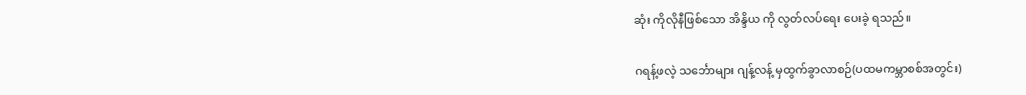ဆုံး ကိုလိုနီဖြစ်သော အိန္ဒိယ ကို လွတ်လပ်ရေး ပေးခဲ့ ရသည်။

ဂရန့်ဖလဲ့ သင်္ဘောများ ဂျန့်လန့် မှထွက်ခွာလာစဉ်(ပထမကမ္ဘာစစ်အတွင်း)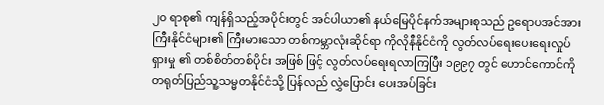၂၀ ရာစု၏ ကျန်ရှိသည့်အပိုင်းတွင် အင်ပါယာ၏ နယ်မြေပိုင်နက်အများစုသည် ဥရောပအင်အားကြီးနိုင်ငံများ၏ ကြီးမားသော တစ်ကမ္ဘာလုံးဆိုင်ရာ ကိုလိုနီနိုင်ငံကို လွတ်လပ်ရေးပေးရေးလှုပ်ရှားမှု ၏ တစ်စိတ်တစ်ပိုင်း အဖြစ် ဖြင့် လွတ်လပ်ရေးရလာကြပြီး ၁၉၉၇ တွင် ဟောင်ကောင်ကို တရုတ်ပြည်သူ့သမ္မတနိုင်ငံသို့ ပြန်လည် လွှဲပြောင်း ပေးအပ်ခြင်း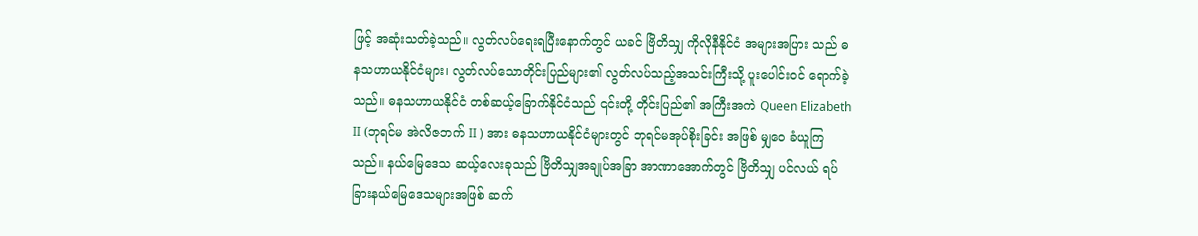ဖြင့် အဆုံးသတ်ခဲ့သည်။ လွတ်လပ်ရေးရပြီးနောက်တွင် ယခင် ဗြိတိသျှ ကိုလိုနီနိုင်ငံ အများအပြား သည် ဓနသဟာယနိုင်ငံများ၊ လွတ်လပ်သောတိုင်းပြည်များ၏ လွတ်လပ်သည့်အသင်းကြီးသို့ ပူးပေါင်းဝင် ရောက်ခဲ့သည်။ ဓနသဟာယနိုင်ငံ တစ်ဆယ့်ခြောက်နိုင်ငံသည် ၎င်းတို့ တိုင်းပြည်၏ အကြီးအကဲ Queen Elizabeth II (ဘုရင်မ အဲလိဇဘက် II ) အား ဓနသဟာယနိုင်ငံများတွင် ဘုရင်မအုပ်စိုးခြင်း အဖြစ် မျှဝေ ခံယူကြသည်။ နယ်မြေဒေသ ဆယ့်လေးခုသည် ဗြိတိသျှအချုပ်အခြာ အာဏာအောက်တွင် ဗြိတိသျှ ပင်လယ် ရပ်ခြားနယ်မြေဒေသများအဖြစ် ဆက်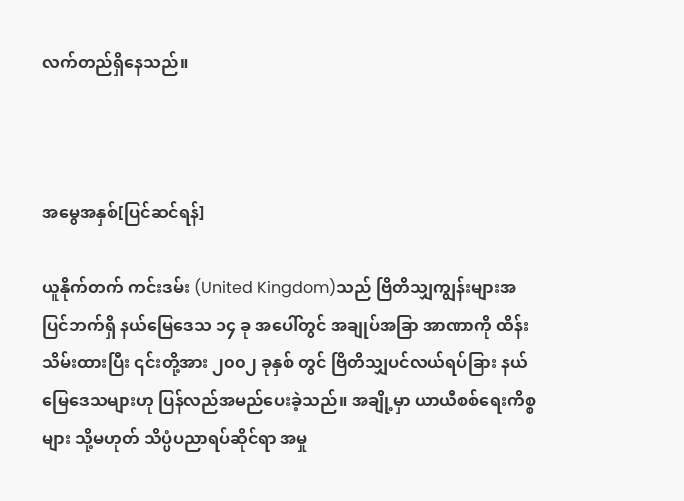လက်တည်ရှိနေသည်။



အမွေအနှစ်[ပြင်ဆင်ရန်]

ယူနိုက်တက် ကင်းဒမ်း (United Kingdom)သည် ဗြိတိသျှကျွန်းများအပြင်ဘက်ရှိ နယ်မြေဒေသ ၁၄ ခု အပေါ်တွင် အချုပ်အခြာ အာဏာကို ထိန်းသိမ်းထားပြီး ၎င်းတို့အား ၂၀၀၂ ခုနှစ် တွင် ဗြိတိသျှပင်လယ်ရပ်ခြား နယ်မြေဒေသများဟု ပြန်လည်အမည်ပေးခဲ့သည်။ အချို့မှာ ယာယီစစ်ရေးကိစ္စများ သို့မဟုတ် သိပ္ပံပညာရပ်ဆိုင်ရာ အမှု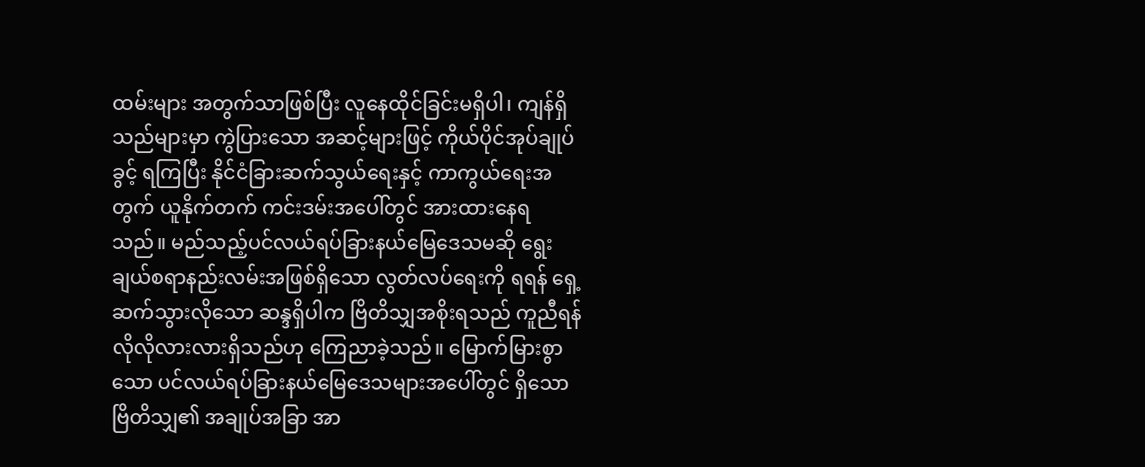ထမ်းများ အတွက်သာဖြစ်ပြီး လူနေထိုင်ခြင်းမရှိပါ၊ ကျန်ရှိသည်များမှာ ကွဲပြားသော အဆင့်များဖြင့် ကိုယ်ပိုင်အုပ်ချုပ်ခွင့် ရကြပြီး နိုင်ငံခြားဆက်သွယ်ရေးနှင့် ကာကွယ်ရေးအတွက် ယူနိုက်တက် ကင်းဒမ်းအပေါ်တွင် အားထားနေရ သည်။ မည်သည့်ပင်လယ်ရပ်ခြားနယ်မြေဒေသမဆို ရွေးချယ်စရာနည်းလမ်းအဖြစ်ရှိသော လွတ်လပ်ရေးကို ရရန် ရှေ့ဆက်သွားလိုသော ဆန္ဒရှိပါက ဗြိတိသျှအစိုးရသည် ကူညီရန် လိုလိုလားလားရှိသည်ဟု ကြေညာခဲ့သည်။ မြောက်မြားစွာသော ပင်လယ်ရပ်ခြားနယ်မြေဒေသများအပေါ်တွင် ရှိသော ဗြိတိသျှ၏ အချုပ်အခြာ အာ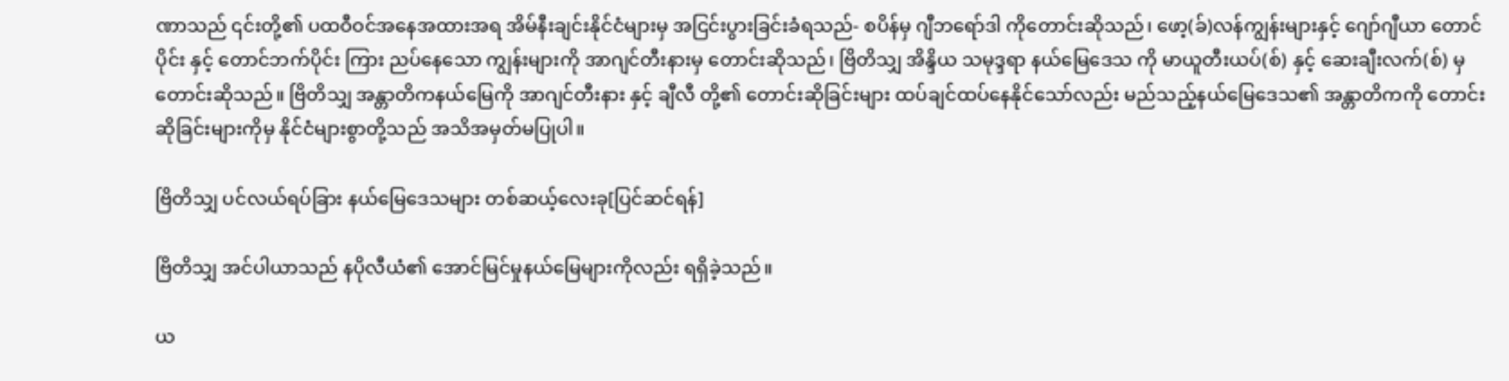ဏာသည် ၎င်းတို့၏ ပထဝီဝင်အနေအထားအရ အိမ်နီးချင်းနိုင်ငံများမှ အငြင်းပွားခြင်းခံရသည်- စပိန်မှ ဂျီဘရော်ဒါ ကိုတောင်းဆိုသည်၊ ဖော့(ခ်)လန်ကျွန်းများနှင့် ဂျော်ဂျီယာ တောင်ပိုင်း နှင့် တောင်ဘက်ပိုင်း ကြား ညပ်နေသော ကျွန်းများကို အာဂျင်တီးနားမှ တောင်းဆိုသည်၊ ဗြိတိသျှ အိန္ဒိယ သမုဒ္ဒရာ နယ်မြေဒေသ ကို မာယူတီးယပ်(စ်) နှင့် ဆေးချီးလက်(စ်) မှတောင်းဆိုသည်။ ဗြိတိသျှ အန္တာတိကနယ်မြေကို အာဂျင်တီးနား နှင့် ချီလီ တို့၏ တောင်းဆိုခြင်းများ ထပ်ချင်ထပ်နေနိုင်သော်လည်း မည်သည့်နယ်မြေဒေသ၏ အန္တာတိကကို တောင်း ဆိုခြင်းများကိုမှ နိုင်ငံများစွာတို့သည် အသိအမှတ်မပြုပါ။

ဗြိတိသျှ ပင်လယ်ရပ်ခြား နယ်မြေဒေသများ တစ်ဆယ့်လေးခု[ပြင်ဆင်ရန်]

ဗြိတိသျှ အင်ပါယာသည် နပိုလီယံ၏ အောင်မြင်မှုနယ်မြေများကိုလည်း ရရှိခဲ့သည်။

ယ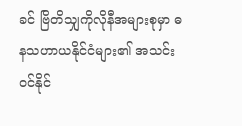ခင် ဗြိတိသျှကိုလိုနီအများစုမှာ ဓနသဟာယနိုင်ငံများ၏ အသင်းဝင်နိုင်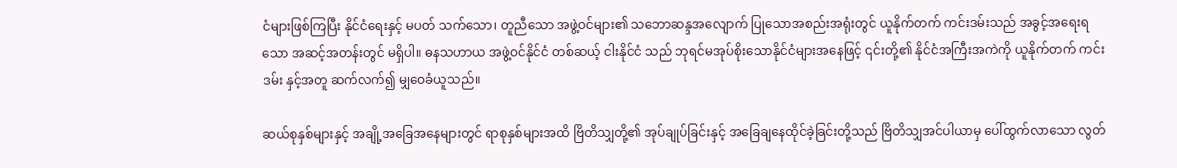ငံများဖြစ်ကြပြီး နိုင်ငံရေးနှင့် မပတ် သက်သော၊ တူညီသော အဖွဲ့ဝင်များ၏ သဘောဆန္ဒအလျောက် ပြုသောအစည်းအရုံးတွင် ယူနိုက်တက် ကင်းဒမ်းသည် အခွင့်အရေးရသော အဆင့်အတန်းတွင် မရှိပါ။ ဓနသဟာယ အဖွဲ့ဝင်နိုင်ငံ တစ်ဆယ့် ငါးနိုင်ငံ သည် ဘုရင်မအုပ်စိုးသောနိုင်ငံများအနေဖြင့် ၎င်းတို့၏ နိုင်ငံအကြီးအကဲကို ယူနိုက်တက် ကင်းဒမ်း နှင့်အတူ ဆက်လက်၍ မျှဝေခံယူသည်။

ဆယ်စုနှစ်များနှင့် အချို့အခြေအနေများတွင် ရာစုနှစ်များအထိ ဗြိတိသျှတို့၏ အုပ်ချုပ်ခြင်းနှင့် အခြေချနေထိုင်ခဲ့ခြင်းတို့သည် ဗြိတိသျှအင်ပါယာမှ ပေါ်ထွက်လာသော လွတ်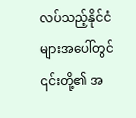လပ်သည့်နိုင်ငံများအပေါ်တွင် ၎င်းတို့၏ အ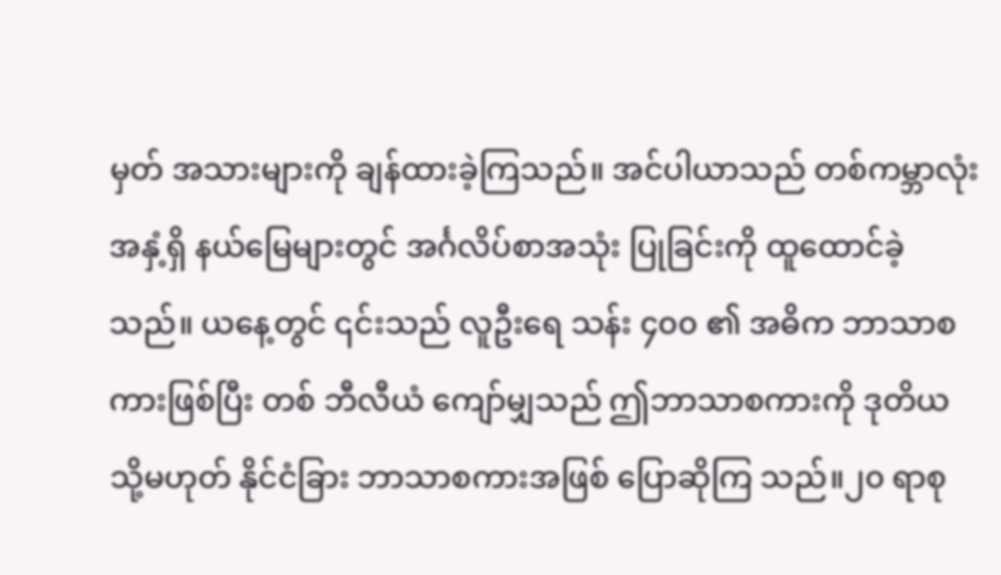မှတ် အသားများကို ချန်ထားခဲ့ကြသည်။ အင်ပါယာသည် တစ်ကမ္ဘာလုံးအနှံ့ရှိ နယ်မြေများတွင် အင်္ဂလိပ်စာအသုံး ပြုခြင်းကို ထူထောင်ခဲ့သည်။ ယနေ့တွင် ၎င်းသည် လူဦးရေ သန်း ၄၀၀ ၏ အဓိက ဘာသာစကားဖြစ်ပြီး တစ် ဘီလီယံ ကျော်မျှသည် ဤဘာသာစကားကို ဒုတိယ သို့မဟုတ် နိုင်ငံခြား ဘာသာစကားအဖြစ် ပြောဆိုကြ သည်။၂၀ ရာစု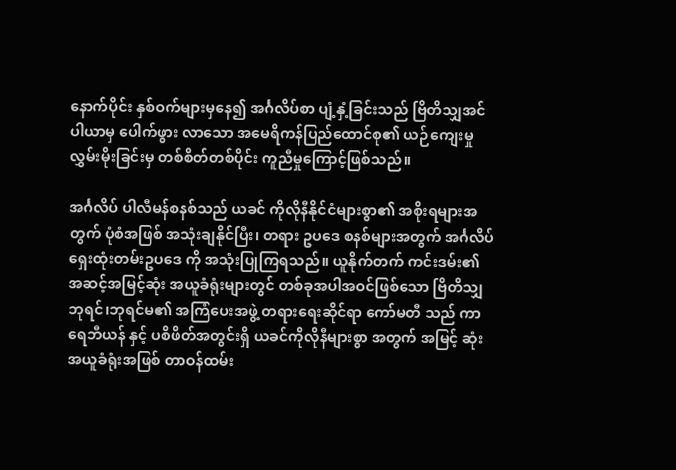နောက်ပိုင်း နှစ်ဝက်များမှနေ၍ အင်္ဂလိပ်စာ ပျံ့နှံ့ခြင်းသည် ဗြိတိသျှအင်ပါယာမှ ပေါက်ဖွား လာသော အမေရိကန်ပြည်ထောင်စု၏ ယဉ်ကျေးမှုလွှမ်းမိုးခြင်းမှ တစ်စိတ်တစ်ပိုင်း ကူညီမှုကြောင့်ဖြစ်သည်။

အင်္ဂလိပ် ပါလီမန်စနစ်သည် ယခင် ကိုလိုနီနိုင်ငံများစွာ၏ အစိုးရများအတွက် ပုံစံအဖြစ် အသုံးချနိုင်ပြီး၊ တရား ဥပဒေ စနစ်များအတွက် အင်္ဂလိပ် ရှေးထုံးတမ်းဥပဒေ ကို အသုံးပြုကြရသည်။ ယူနိုက်တက် ကင်းဒမ်း၏ အဆင့်အမြင့်ဆုံး အယူခံရုံးများတွင် တစ်ခုအပါအဝင်ဖြစ်သော ဗြိတိသျှ ဘုရင်၊ဘုရင်မ၏ အကြံပေးအဖွဲ့ တရားရေးဆိုင်ရာ ကော်မတီ သည် ကာရေဘီယန် နှင့် ပစိဖိတ်အတွင်းရှိ ယခင်ကိုလိုနီများစွာ အတွက် အမြင့် ဆုံး အယူခံရုံးအဖြစ် တာဝန်ထမ်း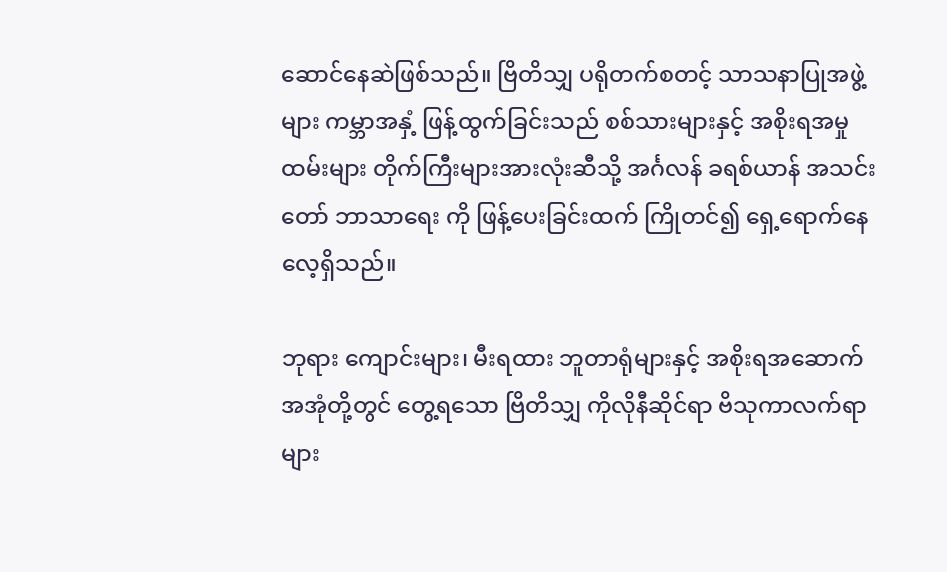ဆောင်နေဆဲဖြစ်သည်။ ဗြိတိသျှ ပရိုတက်စတင့် သာသနာပြုအဖွဲ့များ ကမ္ဘာအနှံ့ ဖြန့်ထွက်ခြင်းသည် စစ်သားများနှင့် အစိုးရအမှုထမ်းများ တိုက်ကြီးများအားလုံးဆီသို့ အင်္ဂလန် ခရစ်ယာန် အသင်း တော် ဘာသာရေး ကို ဖြန့်ပေးခြင်းထက် ကြိုတင်၍ ရှေ့ရောက်နေလေ့ရှိသည်။

ဘုရား ကျောင်းများ၊ မီးရထား ဘူတာရုံများနှင့် အစိုးရအဆောက်အအုံတို့တွင် တွေ့ရသော ဗြိတိသျှ ကိုလိုနီဆိုင်ရာ ဗိသုကာလက်ရာများ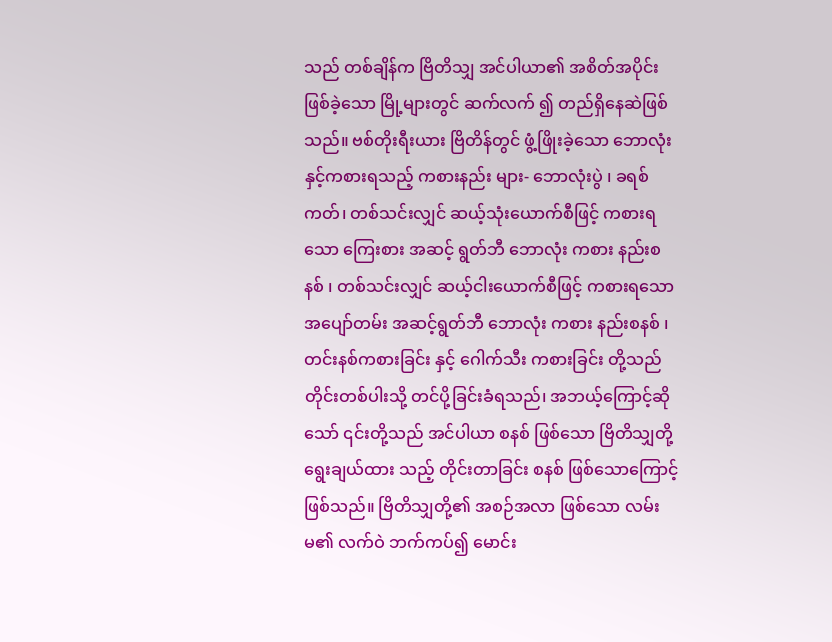သည် တစ်ချိန်က ဗြိတိသျှ အင်ပါယာ၏ အစိတ်အပိုင်းဖြစ်ခဲ့သော မြို့များတွင် ဆက်လက် ၍ တည်ရှိနေဆဲဖြစ် သည်။ ဗစ်တိုးရီးယား ဗြိတိန်တွင် ဖွံ့ဖြိုးခဲ့သော ဘောလုံးနှင့်ကစားရသည့် ကစားနည်း များ- ဘောလုံးပွဲ ၊ ခရစ်ကတ်၊ တစ်သင်းလျှင် ဆယ့်သုံးယောက်စီဖြင့် ကစားရသော ကြေးစား အဆင့် ရွတ်ဘီ ဘောလုံး ကစား နည်းစနစ် ၊ တစ်သင်းလျှင် ဆယ့်ငါးယောက်စီဖြင့် ကစားရသော အပျော်တမ်း အဆင့်ရွတ်ဘီ ဘောလုံး ကစား နည်းစနစ် ၊ တင်းနစ်ကစားခြင်း နှင့် ဂေါက်သီး ကစားခြင်း တို့သည် တိုင်းတစ်ပါးသို့ တင်ပို့ခြင်းခံရသည်၊ အဘယ့်ကြောင့်ဆိုသော် ၎င်းတို့သည် အင်ပါယာ စနစ် ဖြစ်သော ဗြိတိသျှတို့ ရွေးချယ်ထား သည့် တိုင်းတာခြင်း စနစ် ဖြစ်သောကြောင့်ဖြစ်သည်။ ဗြိတိသျှတို့၏ အစဉ်အလာ ဖြစ်သော လမ်းမ၏ လက်ဝဲ ဘက်ကပ်၍ မောင်း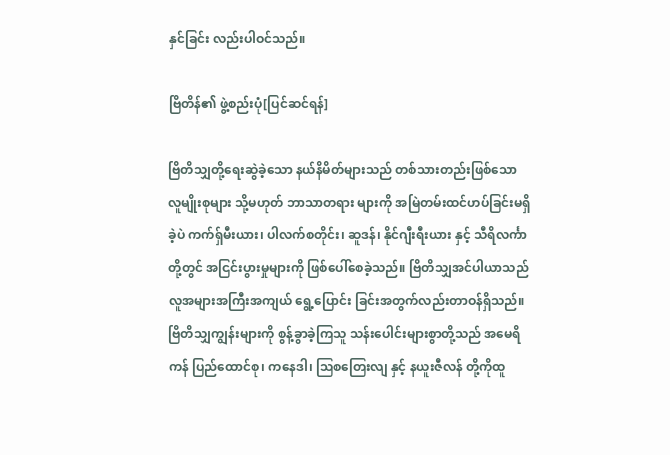နှင်ခြင်း လည်းပါဝင်သည်။

ဗြိတိန်၏ ဖွဲ့စည်းပုံ[ပြင်ဆင်ရန်]

ဗြိတိသျှတို့ရေးဆွဲခဲ့သော နယ်နိမိတ်များသည် တစ်သားတည်းဖြစ်သော လူမျိုးစုများ သို့မဟုတ် ဘာသာတရား များကို အမြဲတမ်းထင်ဟပ်ခြင်းမရှိခဲ့ပဲ ကက်ရှ်မီးယား၊ ပါလက်စတိုင်း၊ ဆူဒန်၊ နိုင်ဂျီးရီးယား နှင့် သီရိလင်္ကာ တို့တွင် အငြင်းပွားမှုများကို ဖြစ်ပေါ်စေခဲ့သည်။ ဗြိတိသျှအင်ပါယာသည် လူအများအကြီးအကျယ် ရွေ့ပြောင်း ခြင်းအတွက်လည်းတာဝန်ရှိသည်။ ဗြိတိသျှကျွန်းများကို စွန့်ခွာခဲ့ကြသူ သန်းပေါင်းများစွာတို့သည် အမေရိကန် ပြည်ထောင်စု၊ ကနေဒါ၊ ဩစတြေးလျ နှင့် နယူးဇီလန် တို့ကိုထူ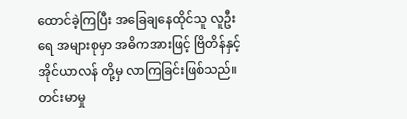ထောင်ခဲ့ကြပြီး အခြေချနေထိုင်သူ လူဦးရေ အများစုမှာ အဓိကအားဖြင့် ဗြိတိန်နှင့် အိုင်ယာလန် တို့မှ လာကြခြင်းဖြစ်သည်။ တင်းမာမှု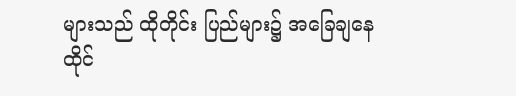များသည် ထိုတိုင်း ပြည်များ၌ အခြေချနေထိုင်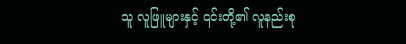သူ လူဖြူများနှင့် ၎င်းတို့၏ လူနည်းစု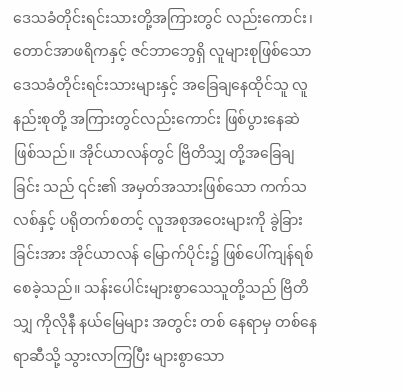ဒေသခံတိုင်းရင်းသားတို့အကြားတွင် လည်းကောင်း၊ တောင်အာဖရိကနှင့် ဇင်ဘာဘွေရှိ လူများစုဖြစ်သော ဒေသခံတိုင်းရင်းသားများနှင့် အခြေချနေထိုင်သူ လူနည်းစုတို့ အကြားတွင်လည်းကောင်း ဖြစ်ပွားနေဆဲဖြစ်သည်။ အိုင်ယာလန်တွင် ဗြိတိသျှ တို့အခြေချခြင်း သည် ၎င်း၏ အမှတ်အသားဖြစ်သော ကက်သလစ်နှင့် ပရိုတက်စတင့် လူအစုအဝေးများကို ခွဲခြားခြင်းအား အိုင်ယာလန် မြောက်ပိုင်း၌ ဖြစ်ပေါ်ကျန်ရစ်စေခဲ့သည်။ သန်းပေါင်းများစွာသေသူတို့သည် ဗြိတိသျှ ကိုလိုနီ နယ်မြေများ အတွင်း တစ် နေရာမှ တစ်နေရာဆီသို့ သွားလာကြပြီး များစွာသော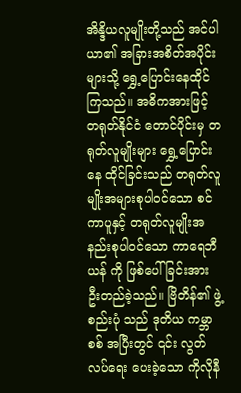အိန္ဒိယလူမျိုးတို့သည် အင်ပါယာ၏ အခြားအစိတ်အပိုင်း များသို့ ရွှေ့ပြောင်းနေထိုင်ကြသည်။ အဓိကအားဖြင့် တရုတ်နိုင်ငံ တောင်ပိုင်းမှ တရုတ်လူမျိုးများ ရွှေ့ပြောင်းနေ ထိုင်ခြင်းသည် တရုတ်လူမျိုးအများစုပါဝင်သော စင်ကာပူနှင့် တရုတ်လူမျိုးအနည်းစုပါဝင်သော ကာရေဘီယန် ကို ဖြစ်ပေါ်ခြင်းအား ဦးတည်ခဲ့သည်။ ဗြိတိန်၏ ဖွဲ့စည်းပုံ သည် ဒုတိယ ကမ္ဘာစစ် အပြီးတွင် ၎င်း လွတ်လပ်ရေး ပေးခဲ့သော ကိုလိုနီ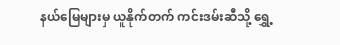နယ်မြေများမှ ယူနိုက်တက် ကင်းဒမ်းဆီသို့ ရွှေ့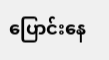ပြောင်းနေ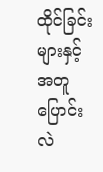ထိုင်ခြင်းများနှင့်အတူ ပြောင်းလဲ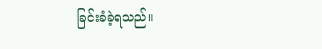ခြင်းခံခဲ့ရသည်။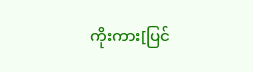ကိုးကား[ပြင်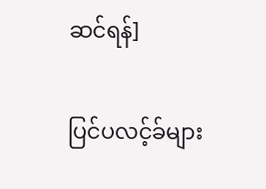ဆင်ရန်]

ပြင်ပလင့်ခ်များ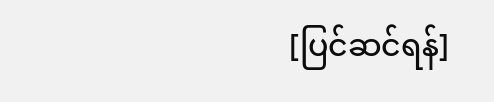[ပြင်ဆင်ရန်]